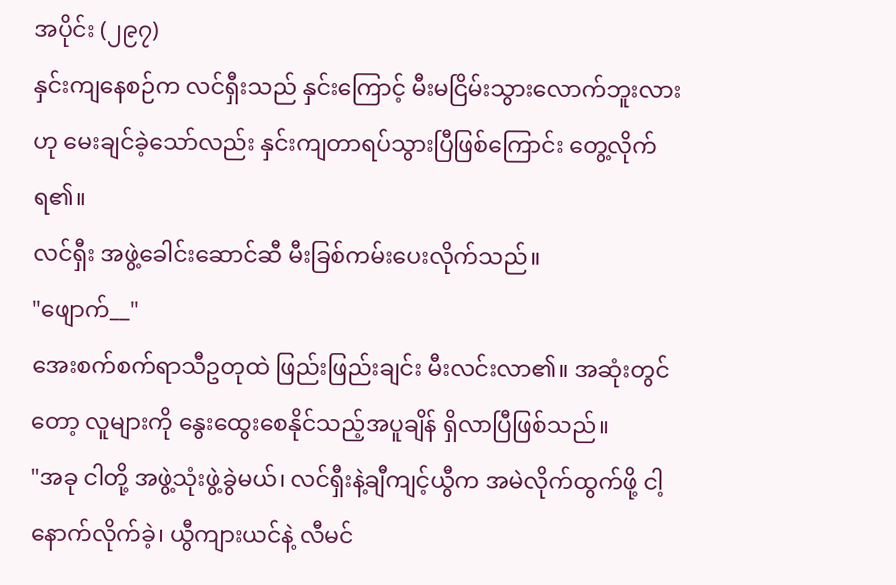အပိုင်း (၂၉၇)
နှင်းကျနေစဉ်က လင်ရှီးသည် နှင်းကြောင့် မီးမငြိမ်းသွားလောက်ဘူးလားဟု မေးချင်ခဲ့သော်လည်း နှင်းကျတာရပ်သွားပြီဖြစ်ကြောင်း တွေ့လိုက်ရ၏။
လင်ရှီး အဖွဲ့ခေါင်းဆောင်ဆီ မီးခြစ်ကမ်းပေးလိုက်သည်။
"ဖျောက်__"
အေးစက်စက်ရာသီဥတုထဲ ဖြည်းဖြည်းချင်း မီးလင်းလာ၏။ အဆုံးတွင်တော့ လူများကို နွေးထွေးစေနိုင်သည့်အပူချိန် ရှိလာပြီဖြစ်သည်။
"အခု ငါတို့ အဖွဲ့သုံးဖွဲ့ခွဲမယ်၊ လင်ရှီးနဲ့ချီကျင့်ယွီက အမဲလိုက်ထွက်ဖို့ ငါ့နောက်လိုက်ခဲ့၊ ယွီကျားယင်နဲ့ လီမင်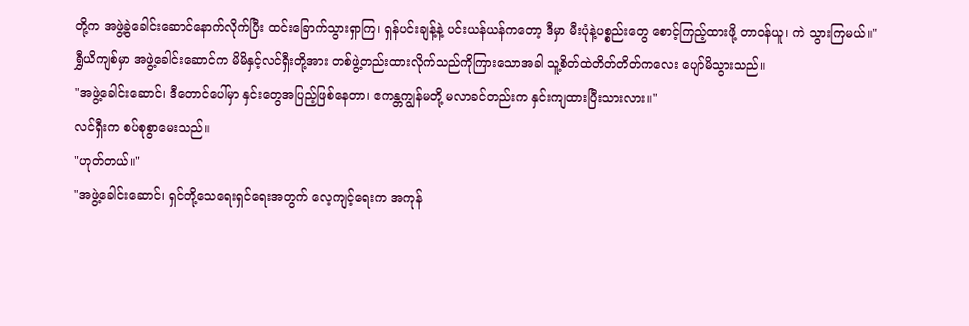တို့က အဖွဲ့ခွဲခေါင်းဆောင်နောက်လိုက်ပြီး ထင်းခြောက်သွားရှာကြ၊ ရှန်ပင်းချန့်နဲ့ ပင်းယန်ယန်ကတော့ ဒီမှာ မီးပုံနဲ့ပစ္စည်းတွေ စောင့်ကြည့်ထားဖို့ တာဝန်ယူ၊ ကဲ သွားကြမယ်။"
ရွှီယိကျစ်မှာ အဖွဲ့ခေါင်းဆောင်က မိမိနှင့်လင်ရှီးတို့အား တစ်ဖွဲ့တည်းထားလိုက်သည်ကိုကြားသောအခါ သူ့စိတ်ထဲတိတ်တိတ်ကလေး ပျော်မိသွားသည်။
"အဖွဲ့ခေါင်းဆောင်၊ ဒီတောင်ပေါ်မှာ နှင်းတွေအပြည့်ဖြစ်နေတာ၊ ဧကန္တကျွန်မတို့ မလာခင်တည်းက နှင်းကျထားပြီးသားလား။"
လင်ရှီးက စပ်စုစွာမေးသည်။
"ဟုတ်တယ်။"
"အဖွဲ့ခေါင်းဆောင်၊ ရှင်တို့သေရေးရှင်ရေးအတွက် လေ့ကျင့်ရေးက အကုန်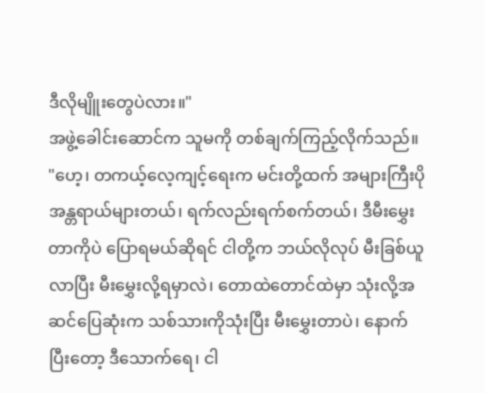ဒီလိုမျိူးတွေပဲလား။"
အဖွဲ့ခေါင်းဆောင်က သူမကို တစ်ချက်ကြည့်လိုက်သည်။
"ဟေ့၊ တကယ့်လေ့ကျင့်ရေးက မင်းတို့ထက် အများကြီးပိုအန္တရာယ်များတယ်၊ ရက်လည်းရက်စက်တယ်၊ ဒီမီးမွှေးတာကိုပဲ ပြောရမယ်ဆိုရင် ငါတို့က ဘယ်လိုလုပ် မီးခြစ်ယူလာပြီး မီးမွှေးလို့ရမှာလဲ၊ တောထဲတောင်ထဲမှာ သုံးလို့အဆင်ပြေဆုံးက သစ်သားကိုသုံးပြီး မီးမွှေးတာပဲ၊ နောက်ပြီးတော့ ဒီသောက်ရေ၊ ငါ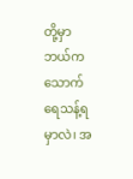တို့မှာ ဘယ်က သောက်ရေသန့်ရမှာလဲ၊ အ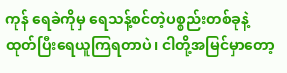ကုန် ရေခဲကိုမှ ရေသန့်စင်တဲ့ပစ္စည်းတစ်ခုနဲ့ ထုတ်ပြီးရေယူကြရတာပဲ၊ ငါတို့အမြင်မှာတော့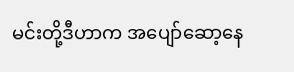မင်းတို့ဒီဟာက အပျော်ဆော့နေ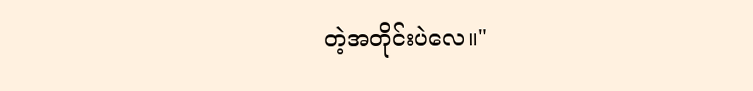တဲ့အတိုင်းပဲလေ။"